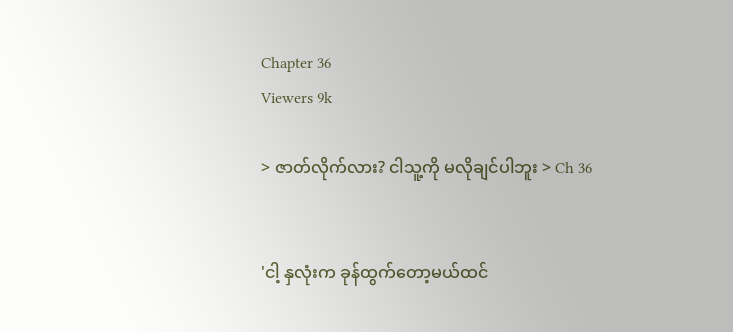Chapter 36
Viewers 9k

> ဇာတ်လိုက်လား? ငါသူ့ကို မလိုချင်ပါဘူး > Ch 36


'ငါ့ နှလုံးက ခုန်ထွက်တော့မယ်ထင်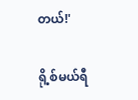တယ်!'

ရို့စ်မယ်ရီ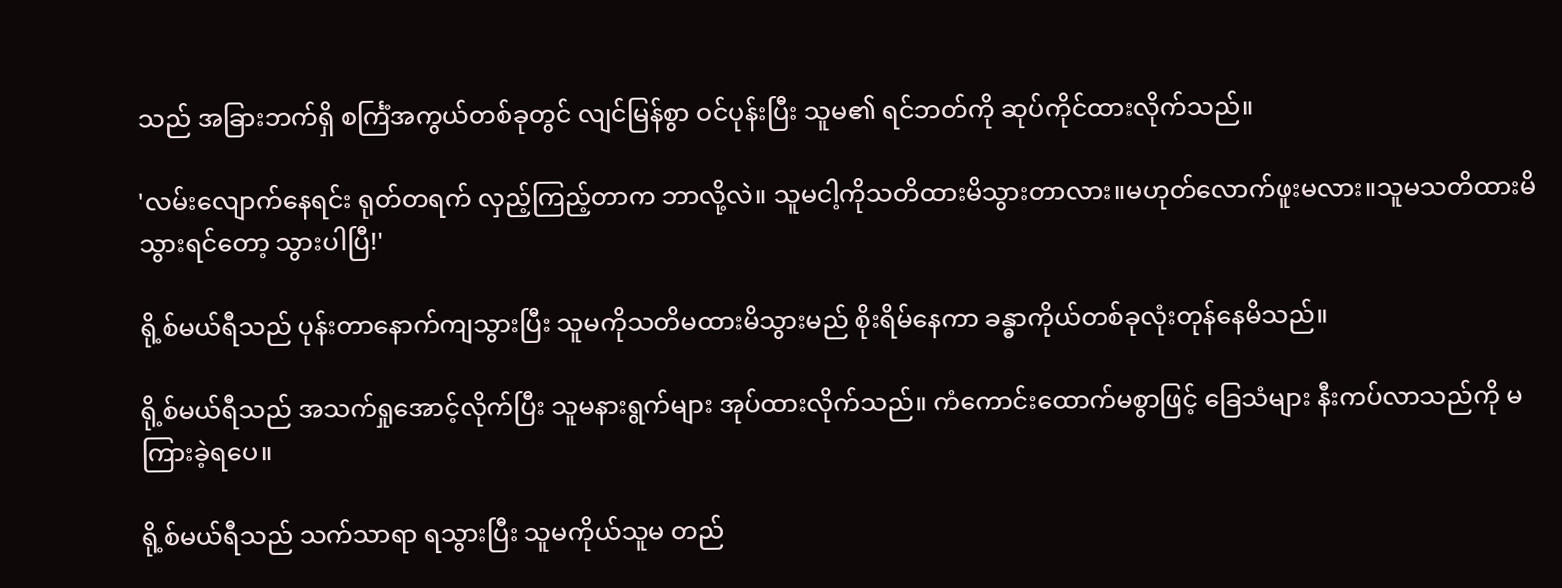သည် အခြားဘက်ရှိ စင်္ကြံအကွယ်တစ်ခုတွင် လျင်မြန်စွာ ဝင်ပုန်းပြီး သူမ၏ ရင်ဘတ်ကို ဆုပ်ကိုင်ထားလိုက်သည်။

'လမ်းလျောက်နေရင်း ရုတ်တရက် လှည့်ကြည့်တာက ဘာလို့လဲ။ သူမငါ့ကိုသတိထားမိသွားတာလား။မဟုတ်လောက်ဖူးမလား။သူမသတိထားမိသွားရင်တော့ သွားပါပြီ!'

ရို့စ်မယ်ရီသည် ပုန်းတာနောက်ကျသွားပြီး သူမကိုသတိမထားမိသွားမည် စိုးရိမ်နေကာ ခန္ဓာကိုယ်တစ်ခုလုံးတုန်နေမိသည်။

ရို့စ်မယ်ရီသည် အသက်ရှုအောင့်လိုက်ပြီး သူမနားရွက်များ အုပ်ထားလိုက်သည်။ ကံကောင်းထောက်မစွာဖြင့် ခြေသံများ နီးကပ်လာသည်ကို မကြားခဲ့ရပေ။

ရို့စ်မယ်ရီသည် သက်သာရာ ရသွားပြီး သူမကိုယ်သူမ တည်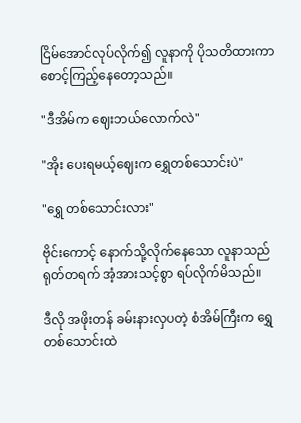ငြိမ်အောင်လုပ်လိုက်၍ လူနာကို ပိုသတိထားကာစောင့်ကြည့်နေတော့သည်။

"ဒီအိမ်က ဈေးဘယ်လောက်လဲ"

"အိုး ပေးရမယ့်ဈေးက ရွှေတစ်သောင်းပဲ"

"ရွှေ တစ်သောင်းလား"

ဗိုင်းကောင့် နောက်သို့လိုက်နေသော လူနာသည် ရုတ်တရက် အံ့အားသင့်စွာ ရပ်လိုက်မိသည်။

ဒီလို အဖိုးတန် ခမ်းနားလှပတဲ့ စံအိမ်ကြီးက ရွှေတစ်သောင်းထဲ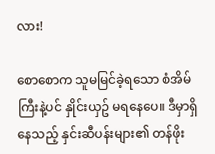လား!

စောစောက သူမမြင်ခဲ့ရသော စံအိမ်ကြီးနဲ့ပင် နှိုင်းယှဥ် မရနေပေ။ ဒီမှာရှိနေ‌သည့် နှင်းဆီပန်းများ၏ တန်ဖိုး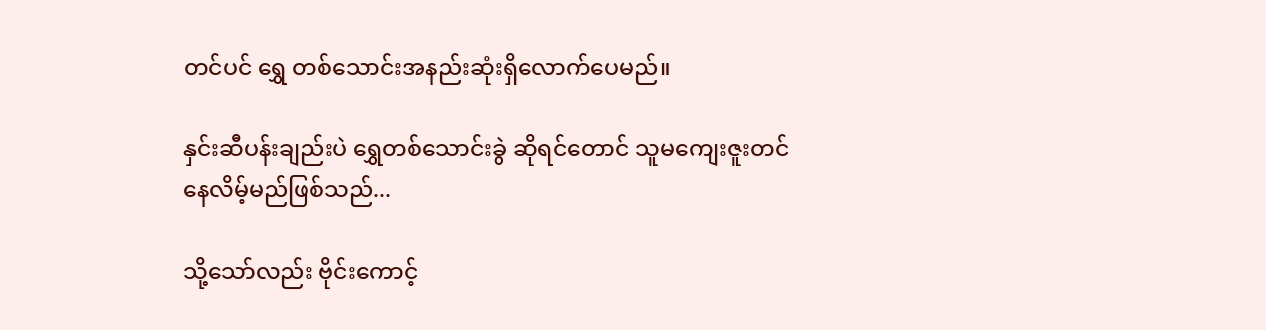တင်ပင် ရွှေ တစ်သောင်းအနည်းဆုံးရှိလောက်ပေမည်။

နှင်းဆီပန်းချည်းပဲ ရွှေတစ်သောင်းခွဲ ဆိုရင်တောင် သူမကျေးဇူးတင်နေလိမ့်မည်ဖြစ်သည်...

သို့သော်လည်း ဗိုင်းကောင့်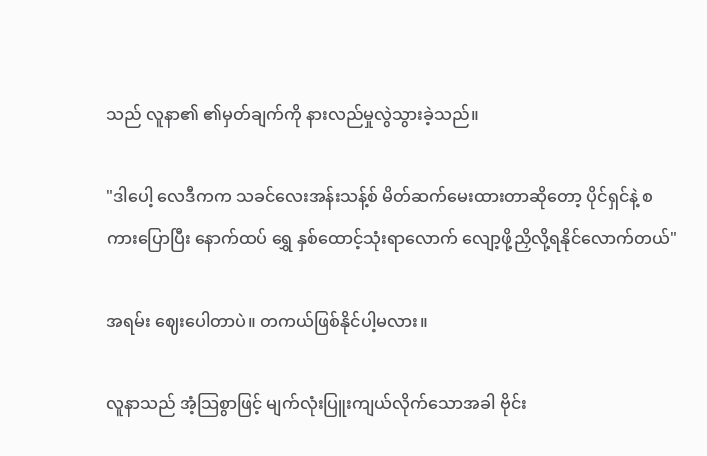သည် လူနာ၏ ၏မှတ်ချက်ကို နားလည်မှုလွဲသွားခဲ့သည်။

"ဒါပေါ့ လေဒီကက သခင်လေးအန်းသန့်စ် မိတ်ဆက်မေးထားတာဆိုတော့ ပိုင်ရှင်နဲ့ စကားပြောပြီး နောက်ထပ် ရွှေ နှစ်ထောင့်သုံးရာလောက် လျော့ဖို့ညှိလို့ရနိုင်လောက်တယ်"

အရမ်း ဈေးပေါတာပဲ။ တကယ်ဖြစ်နိုင်ပါ့မလား။

လူနာသည် အံ့သြစွာဖြင့် မျက်လုံးပြူးကျယ်လိုက်သောအခါ ဗိုင်း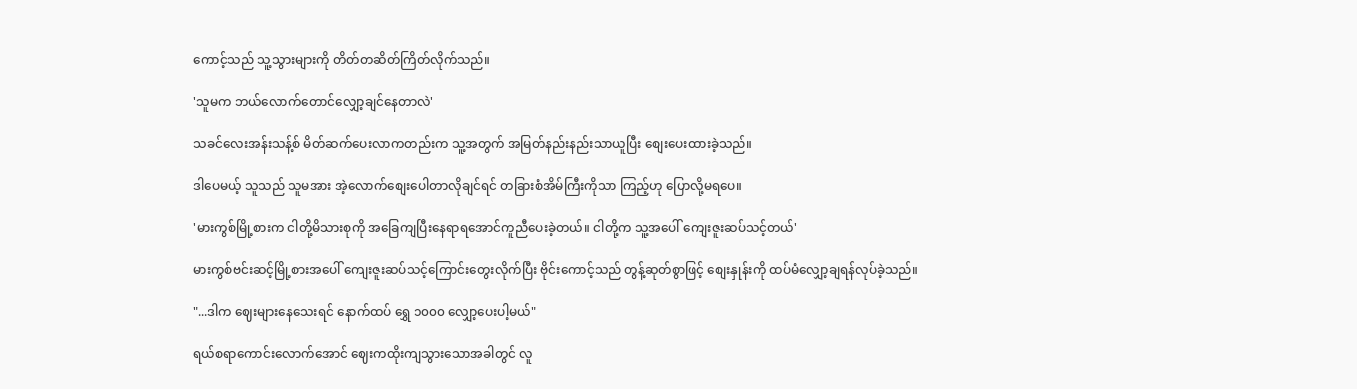ကောင့်သည် သူ့သွားများကို တိတ်တဆိတ်ကြိတ်လိုက်သည်။

'သူမက ဘယ်လောက်တောင်လျှော့ချင်နေတာလဲ'

သခင်လေးအန်းသန့်စ် မိတ်ဆက်ပေးလာကတည်းက သူ့အတွက် အမြတ်နည်းနည်းသာယူပြီး စျေးပေးထားခဲ့သည်။

ဒါပေမယ့် သူသည် သူမအား အဲ့လောက်စျေးပေါတာလိုချင်ရင် တခြားစံအိမ်ကြီးကိုသာ ကြည့်ဟု ပြောလို့မရပေ။

'မားကွစ်မြို့စားက ငါတို့မိသားစုကို အခြေကျပြီးနေရာရအောင်ကူညီပေးခဲ့တယ်။ ငါတို့က သူ့အပေါ် ကျေးဇူးဆပ်သင့်တယ်'

မားကွစ်ဗင်းဆင့်မြို့စားအပေါ် ကျေးဇူးဆပ်သင့်ကြောင်းတွေးလိုက်ပြီး ဗိုင်းကောင့်သည် တွန့်ဆုတ်စွာဖြင့် စျေးနှုန်းကို ထပ်မံလျှော့ချရန်လုပ်ခဲ့သည်။

"...ဒါက ဈေးများနေသေးရင် နောက်ထပ် ရွှေ ၁၀၀၀ လျှော့ပေးပါ့မယ်"

ရယ်စရာကောင်းလောက်အောင် ဈေးကထိုးကျသွားသောအခါတွင် လူ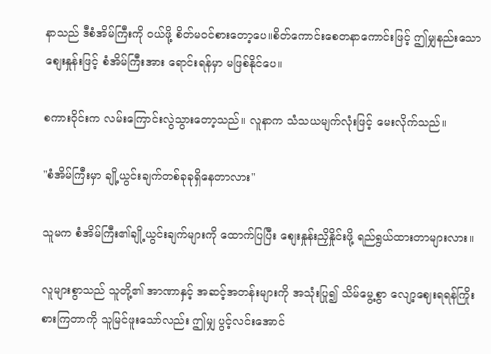နာသည် ဒီစံအိမ်ကြီးကို ဝယ်ဖို့ စိတ်မဝင်စားတော့ပေ။စိတ်ကောင်းစေတနာကောင်းဖြင့် ဤမျှ‌နည်းသောစျေးနှုန်းဖြင့် စံအိမ်ကြီးအား ရောင်းရန်မှာ မဖြစ်နိုင်ပေ။

စကားဝိုင်းက လမ်းကြောင်းလွဲသွားတော့သည်။ လူနာက သံသယမျက်လုံးဖြင့် မေးလိုက်သည်။

"စံအိမ်ကြီးမှာ ချို့ယွင်းချက်တစ်ခုခုရှိနေတာလား"

သူမက စံအိမ်ကြီး၏ချို့ယွင်းချက်များကို ထောက်ပြပြီး စျေးနှုန်းညှိနှိုင်းဖို့ ရည်ရွယ်ထားတာများလား။

လူများစွာသည် သူတို့၏ အာဏာနှင့် အဆင့်အတန်းများကို အသုံးပြု၍ သိမ်မွေ့စွာ လျော့ဈေးရရန်ကြိုးစားကြတာကို သူမြင်ဖူးသော်လည်း ဤမျှ ပွင့်လင်းအောင်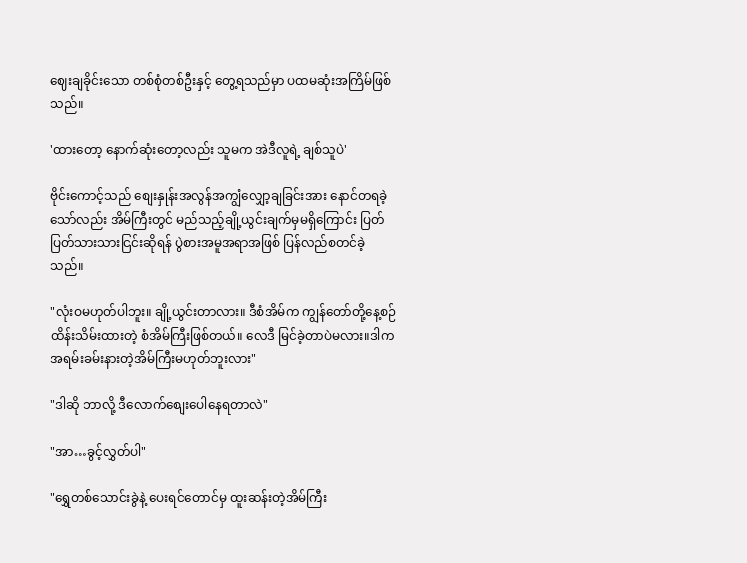ဈေးချခိုင်းသော တစ်စုံတစ်ဦးနှင့် တွေ့ရသည်မှာ ပထမဆုံးအကြိမ်ဖြစ်သည်။

'ထားတော့ နောက်ဆုံးတော့လည်း သူမက အဲဒီလူရဲ့ ချစ်သူပဲ'

ဗိုင်းကောင့်သည် စျေးနှုန်းအလွန်အကျွံလျှော့ချခြင်းအား နောင်တရခဲ့သော်လည်း အိမ်ကြီးတွင် မည်သည့်ချို့ယွင်းချက်မှမရှိကြောင်း ပြတ်ပြတ်သားသားငြင်းဆိုရန် ပွဲစားအမူအရာအဖြစ် ပြန်လည်စတင်ခဲ့သည်။

"လုံးဝမဟုတ်ပါဘူး။ ချို့ယွင်းတာလား။ ဒီစံအိမ်က ကျွန်တော်တို့နေ့စဉ်ထိန်းသိမ်းထားတဲ့ စံအိမ်ကြီးဖြစ်တယ်။ လေဒီ မြင်ခဲ့တာပဲမလား။ဒါက အရမ်းခမ်းနားတဲ့အိမ်ကြီးမဟုတ်ဘူးလား"

"ဒါဆို ဘာလို့ ဒီလောက်စျေးပေါနေရတာလဲ"

"အာ…ခွင့်လွှတ်ပါ"

"ရွှေတစ်သောင်းခွဲနဲ့ ပေးရင်တောင်မှ ထူးဆန်းတဲ့အိမ်ကြီး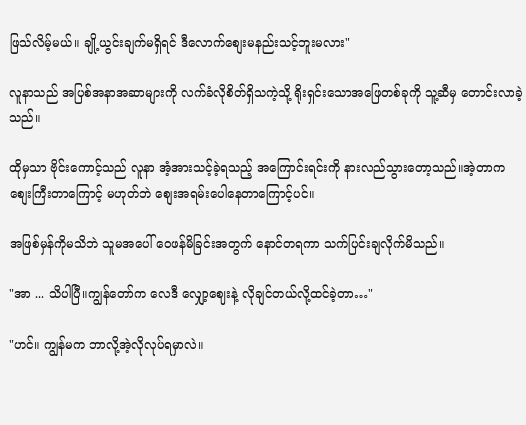ဖြသ်လိမ့်မယ်။ ချို့ယွင်းချက်မရှိရင် ဒီလောက်စျေးမနည်းသင့်ဘူးမလား"

လူနာသည် အပြစ်အနာအဆာများကို လက်ခံလိုစိတ်ရှိသကဲ့သို့ ရိုးရှင်းသောအဖြေတစ်ခုကို သူ့ဆီမှ တောင်းလာခဲ့သည်။

ထိုမှသာ ဗိုင်းကောင့်သည် လူနာ အံ့အားသင့်ခဲ့ရသည့် အကြောင်းရင်းကို နားလည်သွားတော့သည်။အဲ့တာက စျေးကြီးတာကြောင့် မဟုတ်ဘဲ စျေးအရမ်းပေါနေတာကြောင့်ပင်။

အဖြစ်မှန်ကိုမသိဘဲ သူမအပေါ် ဝေဖန်မိခြင်းအတွက် နောင်တရကာ သက်ပြင်းချလိုက်မိသည်။

"အာ ... သိပါပြီ။ကျွန်တော်က လေဒီ လျှော့ဈေးနဲ့ လိုချင်တယ်လို့ထင်ခဲ့တာ…"

"ဟင်။ ကျွန်မက ဘာလို့အဲ့လိုလုပ်ရမှာလဲ။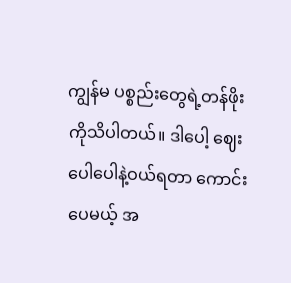ကျွန်မ ပစ္စည်းတွေရဲ့တန်ဖိုးကိုသိပါတယ်။ ဒါပေါ့ ဈေးပေါပေါနဲ့ဝယ်ရတာ ကောင်းပေမယ့် အ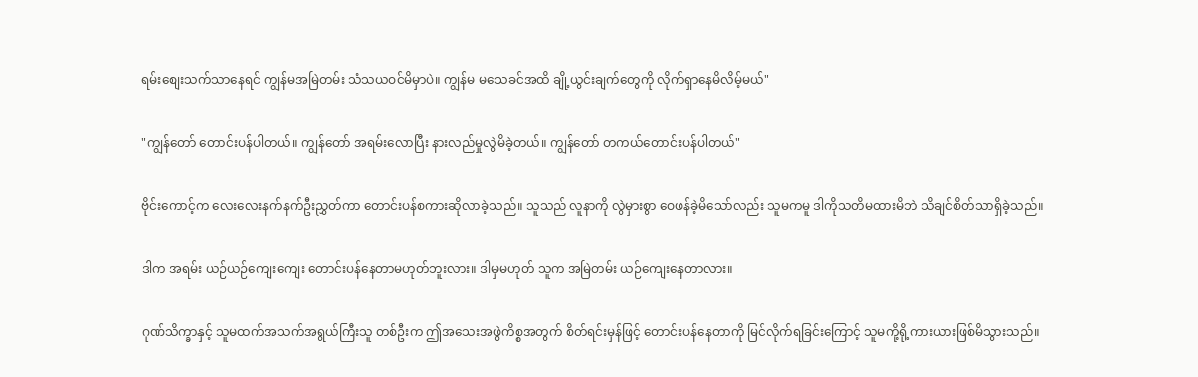ရမ်းစျေးသက်သာနေရင် ကျွန်မအမြဲတမ်း သံသယဝင်မိမှာပဲ။ ကျွန်မ မသေခင်အထိ ချို့ယွင်းချက်တွေကို လိုက်ရှာနေမိလိမ့်မယ်"

"ကျွန်တော် တောင်းပန်ပါတယ်။ ကျွန်တော် အရမ်းလောပြီး နားလည်မှုလွဲမိခဲ့တယ်။ ကျွန်တော် တကယ်တောင်းပန်ပါတယ်"

ဗိုင်းကောင့်က လေးလေးနက်နက်ဦးညွှတ်ကာ တောင်းပန်စကားဆိုလာခဲ့သည်။ သူသည် လူနာကို လွဲမှားစွာ ဝေဖန်ခဲ့မိသော်လည်း သူမကမူ ဒါကိုသတိမထားမိဘဲ သိချင်စိတ်သာရှိခဲ့သည်။

ဒါက အရမ်း ယဉ်ယဉ်ကျေးကျေး တောင်းပန်နေတာမဟုတ်ဘူးလား။ ဒါမှမဟုတ် သူက အမြဲတမ်း ယဉ်ကျေးနေတာလား။

ဂုဏ်သိက္ခာနှင့် သူမထက်အသက်အရွယ်ကြီးသူ တစ်ဦးက ဤအသေးအဖွဲကိစ္စအတွက် စိတ်ရင်းမှန်ဖြင့် တောင်းပန်နေတာကို မြင်လိုက်ရခြင်းကြောင့် သူမကို့ရို့ကားယားဖြစ်မိသွားသည်။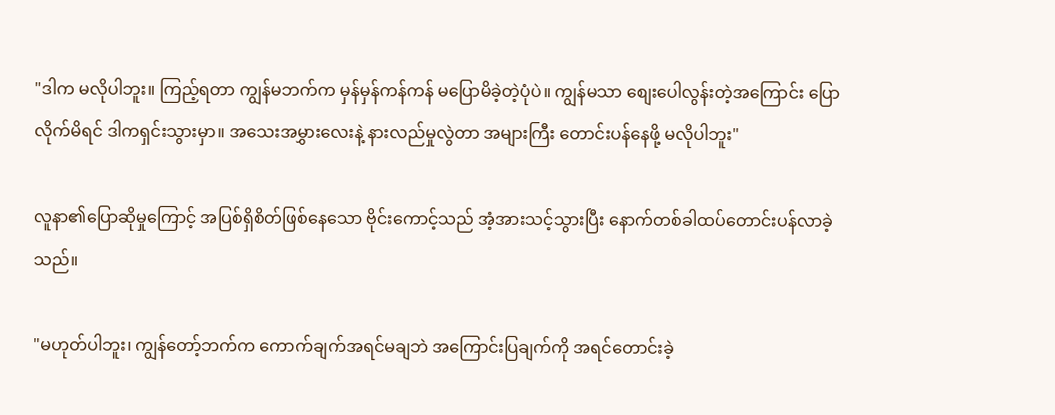"ဒါက မလိုပါဘူး။ ကြည့်ရတာ ကျွန်မဘက်က မှန်မှန်ကန်ကန် မပြောမိခဲ့တဲ့ပုံပဲ။ ကျွန်မသာ စျေးပေါလွန်းတဲ့အကြောင်း ပြောလိုက်မိရင် ဒါကရှင်းသွားမှာ။ အသေးအမွှားလေးနဲ့ နားလည်မှုလွဲတာ အများကြီး တောင်းပန်နေဖို့ မလိုပါဘူး"

လူနာ၏ပြောဆိုမှုကြောင့် အပြစ်ရှိစိတ်ဖြစ်နေသော ဗိုင်းကောင့်သည် အံ့အားသင့်သွားပြီး နောက်တစ်ခါထပ်တောင်းပန်လာခဲ့သည်။

"မဟုတ်ပါဘူး၊ ကျွန်တော့်ဘက်က ကောက်ချက်အရင်မချဘဲ အကြောင်းပြချက်ကို အရင်တောင်းခဲ့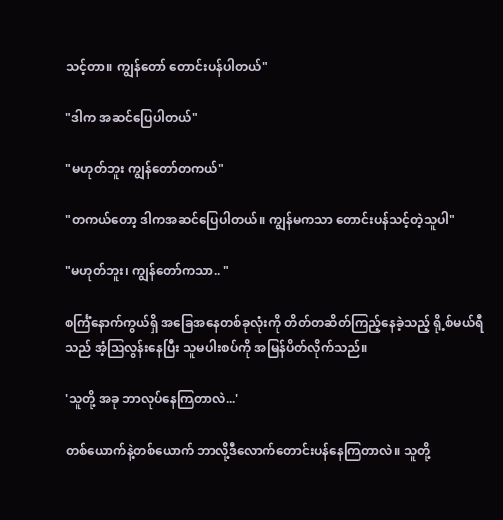သင့်တာ။ ကျွန်တော် တောင်းပန်ပါတယ်"

"ဒါက အဆင်ပြေပါတယ်"

"မဟုတ်ဘူး ကျွန်တော်တကယ်"

"တကယ်တော့ ဒါကအဆင်ပြေပါတယ်။ ကျွန်မကသာ တောင်းပန်သင့်တဲ့သူပါ"

"မဟုတ်ဘူး၊ ကျွန်တော်ကသာ.. "

စင်္ကြံနောက်ကွယ်ရှိ အခြေအနေတစ်ခုလုံးကို တိတ်တဆိတ်ကြည့်နေခဲ့သည့် ရို့စ်မယ်ရီသည် အံ့ဩလွန်းနေပြီး သူမပါးစပ်ကို အမြန်ပိတ်လိုက်သည်။

'သူတို့ အခု ဘာလုပ်နေကြတာလဲ...'

တစ်ယောက်နဲ့တစ်ယောက် ဘာလို့ဒီလောက်တောင်းပန်နေကြတာလဲ။ သူတို့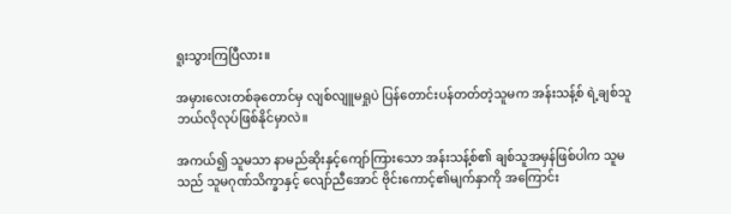ရူးသွားကြပြီလား။

အမှားလေးတစ်ခုတောင်မှ လျစ်လျူမရှုပဲ ပြန်တောင်းပန်တတ်တဲ့သူမက အန်းသန့်စ် ရဲ့ချစ်သူဘယ်လိုလုပ်ဖြစ်နိုင်မှာလဲ။

အကယ်၍ သူမသာ နာမည်ဆိုးနှင့်ကျော်ကြားသော အန်းသန့်စ်၏ ချစ်သူအမှန်ဖြစ်ပါက သူမသည် သူမဂုဏ်သိက္ခာနှင့် လျော်ညီအောင် ဗိုင်းကောင့်၏မျက်နှာကို အကြောင်း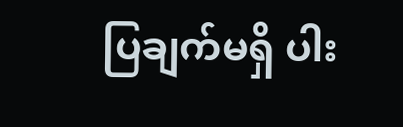ပြချက်မရှိ ပါး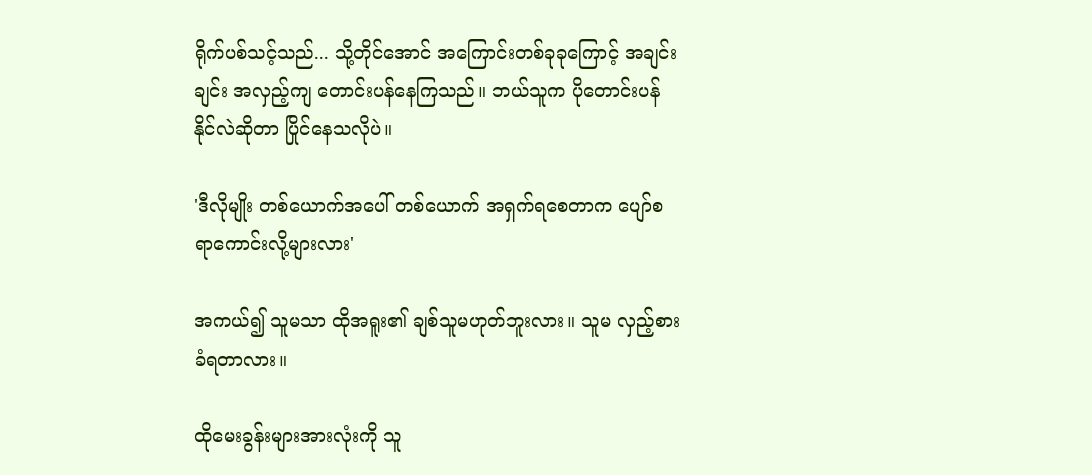ရိုက်ပစ်သင့်သည်... သို့တိုင်အောင် အကြောင်းတစ်ခုခုကြောင့် အချင်းချင်း အလှည့်ကျ တောင်းပန်နေကြသည်။ ဘယ်သူက ပိုတောင်းပန်နိုင်လဲဆိုတာ ပြိုင်နေသလိုပဲ။

'ဒီလိုမျိုး တစ်ယောက်အပေါ် တစ်ယောက် အရှက်ရစေတာက ပျော်စရာကောင်းလို့များလား'

အကယ်၍ သူမသာ ထိုအရူး၏ ချစ်သူမဟုတ်ဘူးလား။ သူမ လှည့်စားခံရတာလား။

ထိုမေးခွန်းများအားလုံးကို သူ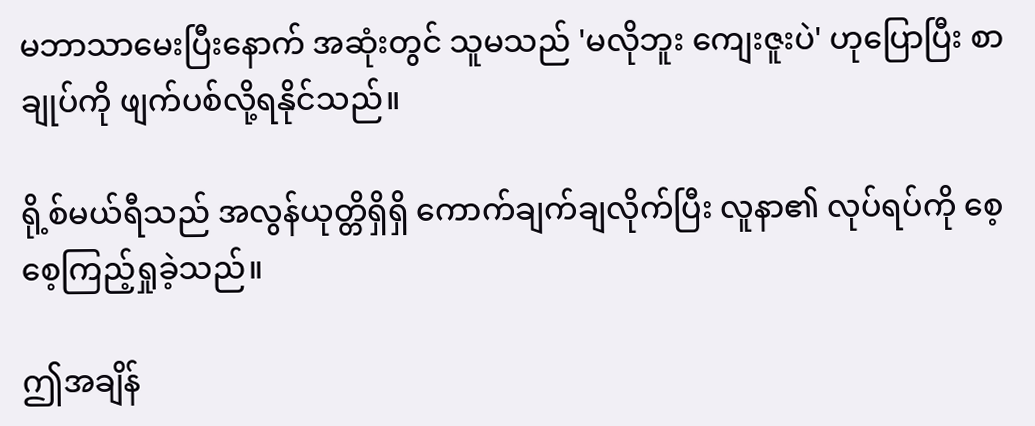မဘာသာမေးပြီးနောက် အဆုံးတွင် သူမသည် 'မလိုဘူး ကျေးဇူးပဲ' ဟုပြောပြီး စာချုပ်ကို ဖျက်ပစ်လို့ရနိုင်သည်။

ရို့စ်မယ်ရီသည် အလွန်ယုတ္တိရှိရှိ ကောက်ချက်ချလိုက်ပြီး လူနာ၏ လုပ်ရပ်ကို စေ့စေ့ကြည့်ရှုခဲ့သည်။

ဤအချိန်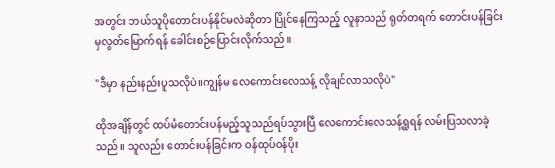အတွင်း ဘယ်သူပိုတောင်းပန်နိုင်မလဲဆိုတာ ပြိုင်နေကြသည့် လူနာသည် ရုတ်တရက် တောင်းပန်ခြင်းမှလွတ်မြောက်ရန် ခေါင်းစဉ်ပြောင်းလိုက်သည်။

"ဒီမှာ နည်းနည်းပူသလိုပဲ။ကျွန်မ လေကောင်းလေသန့် လိုချင်လာသလိုပဲ"

ထိုအချိန်တွင် ထပ်မံတောင်းပန်မည့်သူသည်ရပ်သွားပြီ လေကောင်းလေသန့်ရှုရန် လမ်းပြသလာခဲ့သည်။ သူလည်း တောင်းပန်ခြင်းက ဝန်ထုပ်ဝန်ပိုး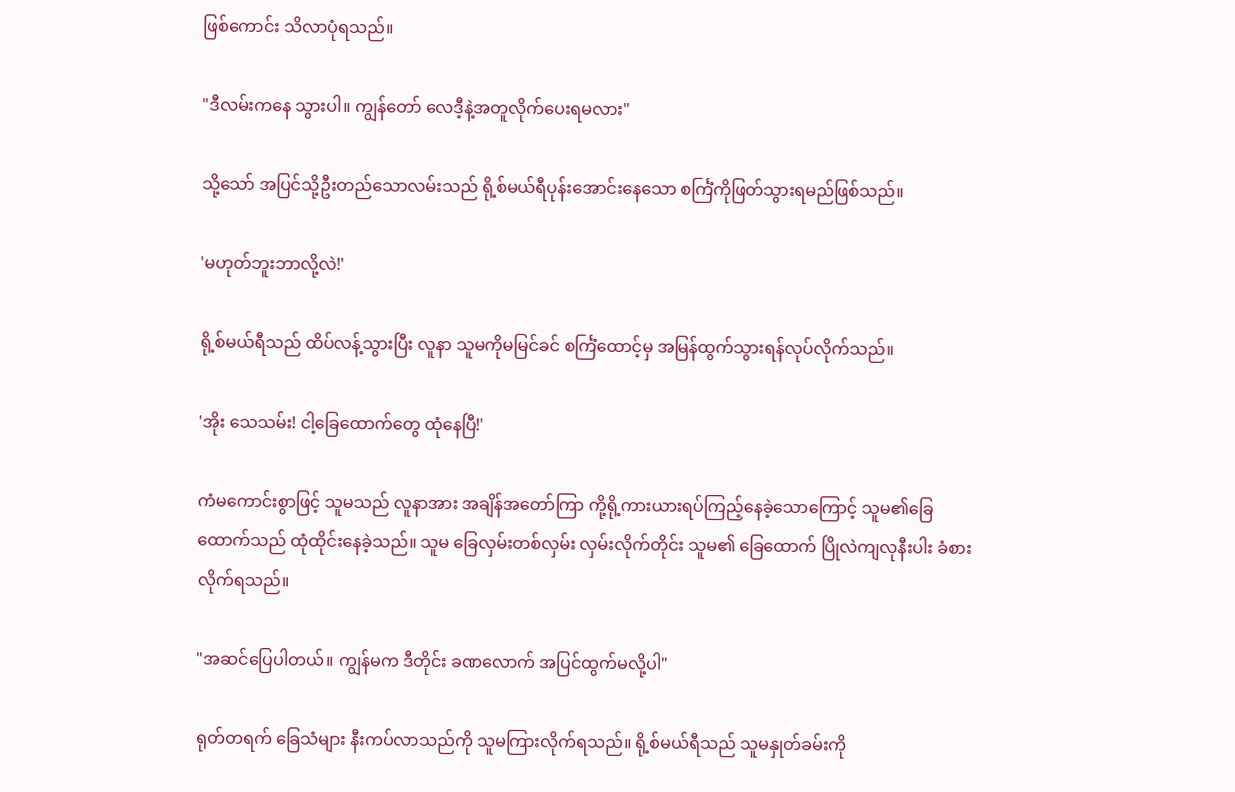ဖြစ်ကောင်း သိလာပုံရသည်။

"ဒီလမ်းကနေ သွားပါ။ ကျွန်တော် လေဒီ့နဲ့အတူလိုက်ပေးရမလား"

သို့သော် အပြင်သို့ဦးတည်သောလမ်းသည် ရို့စ်မယ်ရီပုန်းအောင်းနေသော စင်္ကြံကိုဖြတ်သွားရမည်ဖြစ်သည်။

'မဟုတ်ဘူးဘာလို့လဲ!'

ရို့စ်မယ်ရီသည် ထိပ်လန့်သွားပြီး လူနာ သူမကိုမမြင်ခင် စင်္ကြံထောင့်မှ အမြန်ထွက်သွားရန်လုပ်လိုက်သည်။

'အိုး သေသမ်း! ငါ့ခြေထောက်တွေ ထုံနေပြီ!'

ကံမကောင်းစွာဖြင့် သူမသည် လူနာအား အချိန်အတော်ကြာ ကို့ရို့ကားယားရပ်ကြည့်နေခဲ့သောကြောင့် သူမ၏ခြေထောက်သည် ထုံထိုင်းနေခဲ့သည်။ သူမ ခြေလှမ်းတစ်လှမ်း လှမ်းလိုက်တိုင်း သူမ၏ ခြေထောက် ပြိုလဲကျလုနီးပါး ခံစားလိုက်ရသည်။

"အဆင်ပြေပါတယ်။ ကျွန်မက ဒီတိုင်း ခဏလောက် အပြင်ထွက်မလို့ပါ"

ရုတ်တရက် ခြေသံများ နီးကပ်လာသည်ကို သူမကြားလိုက်ရသည်။ ရို့စ်မယ်ရီသည် သူမနှုတ်ခမ်းကို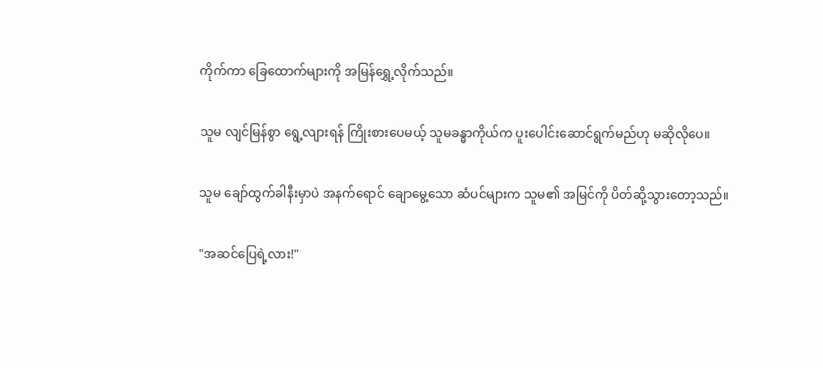ကိုက်ကာ ခြေထောက်များကို အမြန်ရွှေ့လိုက်သည်။

သူမ လျင်မြန်စွာ ရွေ့လျားရန် ကြိုးစားပေမယ့် သူမခန္ဓာကိုယ်က ပူးပေါင်းဆောင်ရွက်မည်ဟု မဆိုလိုပေ။

သူမ ချော်ထွက်ခါနီးမှာပဲ အနက်ရောင် ချောမွေ့သော ဆံပင်များက သူမ၏ အမြင်ကို ပိတ်ဆို့သွားတော့သည်။

"အဆင်ပြေရဲ့လား!"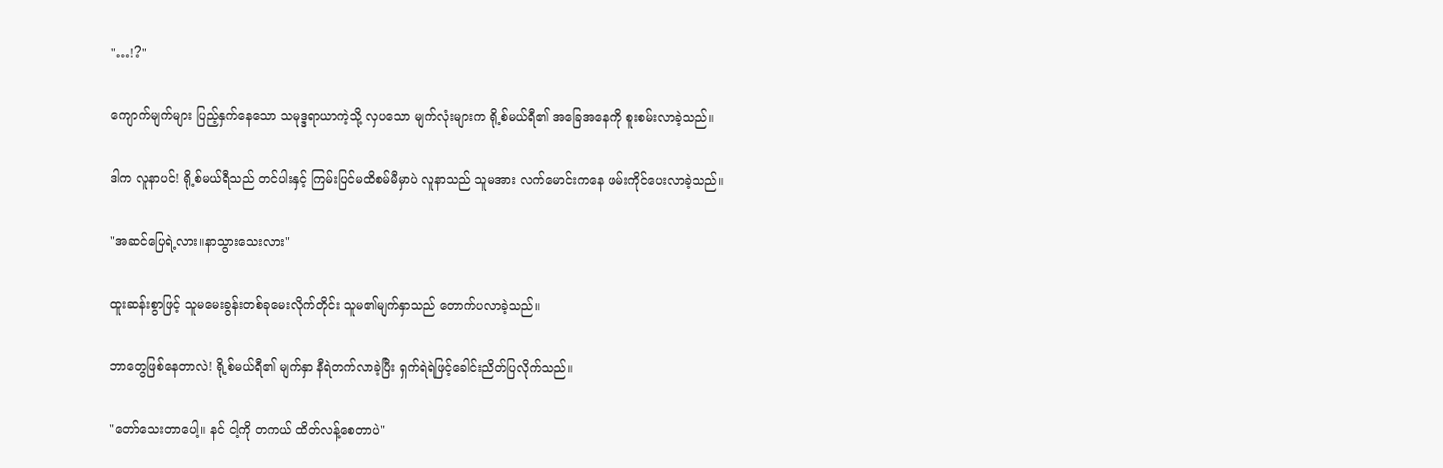"…!?"

ကျောက်မျက်များ ပြည့်နှက်နေသော သမုဒ္ဒရာယာကဲ့သို့ လှပသော မျက်လုံးများက ရို့စ်မယ်ရီ၏ အခြေအနေကို စူးစမ်းလာခဲ့သည်။

ဒါက လူနာပင်! ရို့စ်မယ်ရီသည် တင်ပါးနှင့် ကြမ်းပြင်မထိစမ်မီမှာပဲ လူနာသည် သူမအား လက်မောင်းကနေ ဖမ်း‌ကိုင်ပေးလာခဲ့သည်။

"အဆင်ပြေရဲ့လား။နာသွားသေးလား"

ထူးဆန်းစွာဖြင့် သူမမေးခွန်းတစ်ခုမေးလိုက်တိုင်း သူမ၏မျက်နှာသည် တောက်ပလာခဲ့သည်။

ဘာတွေဖြစ်နေတာလဲ! ရို့စ်မယ်ရီ၏ မျက်နှာ နီရဲတက်လာခဲ့ပြီး ရှက်ရဲရဲဖြင့်ခေါင်းညိတ်ပြလိုက်သည်။

"တော်သေးတာပေါ့။ နင် ငါ့ကို တကယ် ထိတ်လန့်စေတာပဲ"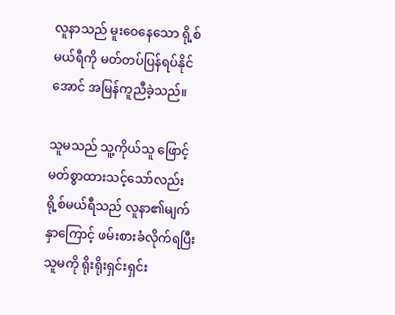လူနာသည် မူးဝေနေသော ရို့စ်မယ်ရီကို မတ်တပ်ပြန်ရပ်နိုင်အောင် အမြန်ကူညီခဲ့သည်။

သူမသည် သူ့ကိုယ်သူ ဖြောင့်မတ်စွာထားသင့်သော်လည်း ရို့စ်မယ်ရီသည် လူနာ၏မျက်နှာကြောင့် ဖမ်းစားခံလိုက်ရပြီး သူမကို ရိုးရိုးရှင်းရှင်း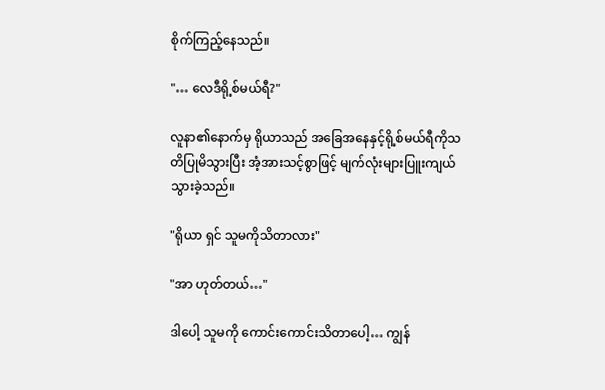စိုက်ကြည့်နေသည်။

"… လေဒီရို့စ်မယ်ရီ?"

လူနာ၏နောက်မှ ရိုယာသည် အခြေအနေနှင့်ရို့စ်မယ်ရီကိုသတိပြုမိသွားပြီး အံ့အားသင့်စွာဖြင့် မျက်လုံးများပြူးကျယ်သွားခဲ့သည်။

"ရိုယာ ရှင် သူမကိုသိတာလား"

"အာ ဟုတ်တယ်…"

ဒါပေါ့ သူမကို ကောင်းကောင်းသိတာပေါ့… ကျွန်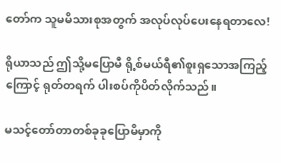တော်က သူမမိသားစုအတွက် အလုပ်လုပ်ပေးနေရတာလေ!

ရိုယာသည် ဤသို့မပြောမီ ရို့စ်မယ်ရီ၏စူးရှသောအကြည့်ကြောင့် ရုတ်တရက် ပါးစပ်ကိုပိတ်လိုက်သည်။

မသင့်တော်တာတစ်ခုခုပြောမိမှာကို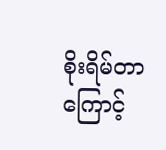စိုးရိမ်တာကြောင့်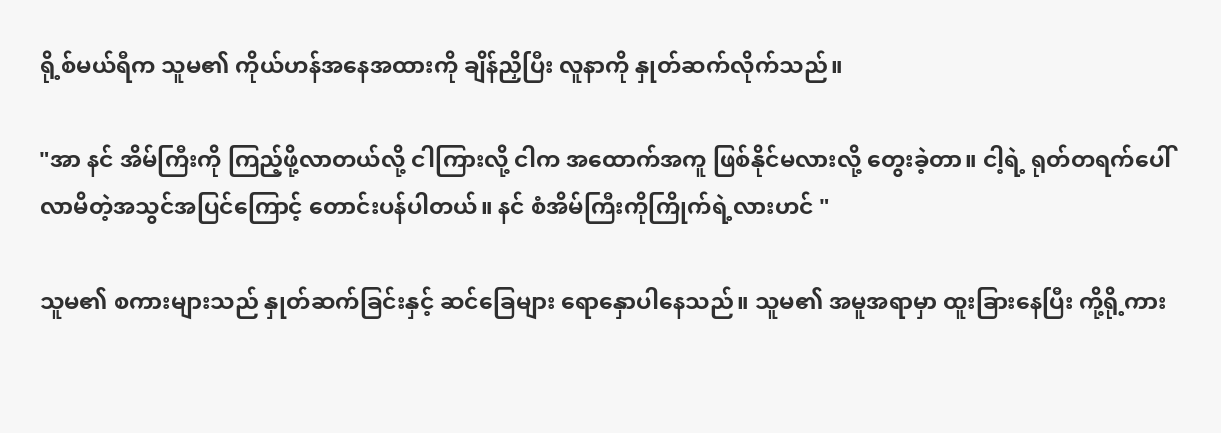ရို့စ်မယ်ရီက သူမ၏ ကိုယ်ဟန်အနေအထားကို ချိန်ညှိပြီး လူနာကို နှုတ်ဆက်လိုက်သည်။

"အာ နင် အိမ်ကြီးကို ကြည့်ဖို့လာတယ်လို့ ငါကြားလို့ ငါက အထောက်အကူ ဖြစ်နိုင်မလားလို့ တွေးခဲ့တာ။ ငါ့ရဲ့ ရုတ်တရက်ပေါ်လာမိတဲ့အသွင်အပြင်ကြောင့် တောင်းပန်ပါတယ်။ နင် စံအိမ်ကြီးကိုကြိုက်ရဲ့လားဟင် "

သူမ၏ စကားများသည် နှုတ်ဆက်ခြင်းနှင့် ဆင်ခြေများ ရောနှောပါနေသည်။ သူမ၏ အမူအရာမှာ ထူးခြားနေပြီး ကို့ရို့ကား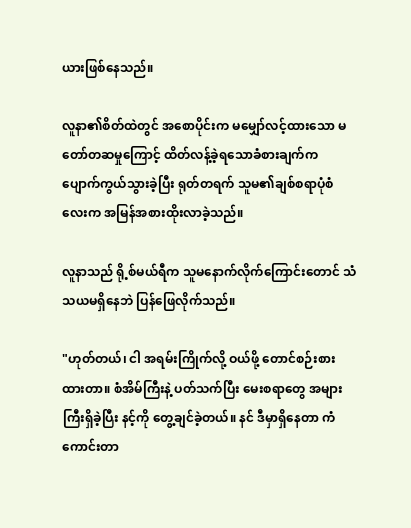ယားဖြစ်နေသည်။

လူနာ၏စိတ်ထဲတွင် အစောပိုင်းက မမျှော်လင့်ထားသော မတော်တဆမှုကြောင့် ထိတ်လန့်ခဲ့ရသောခံစားချက်က ပျောက်ကွယ်သွားခဲ့ပြီး ရုတ်တရက် သူမ၏ချစ်စရာပုံစံလေးက အမြန်အစားထိုးလာခဲ့သည်။

လူနာသည် ရို့စ်မယ်ရီက သူမနောက်လိုက်ကြောင်းတောင် သံသယမရှိနေဘဲ ပြန်ဖြေလိုက်သည်။

"ဟုတ်တယ်၊ ငါ အရမ်းကြိုက်လို့ ဝယ်ဖို့ တောင်စဉ်းစားထားတာ။ စံအိမ်ကြီးနဲ့ ပတ်သက်ပြီး မေးစရာတွေ အများကြီးရှိခဲ့ပြီး နင့်ကို တွေ့ချင်ခဲ့တယ်။ နင် ဒီမှာရှိနေတာ ကံကောင်းတာ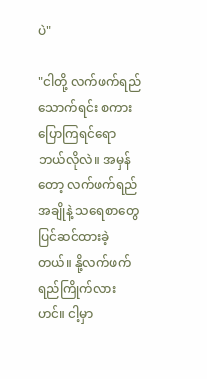ပဲ"

"ငါတို့ လက်ဖက်ရည်သောက်ရင်း စကားပြောကြရင်ရော ဘယ်လိုလဲ။ အမှန်တော့ လက်ဖက်ရည်အချိုနဲ့ သရေစာတွေ ပြင်ဆင်ထားခဲ့တယ်။ နို့လက်ဖက်ရည်ကြိုက်လားဟင်။ ငါ့မှာ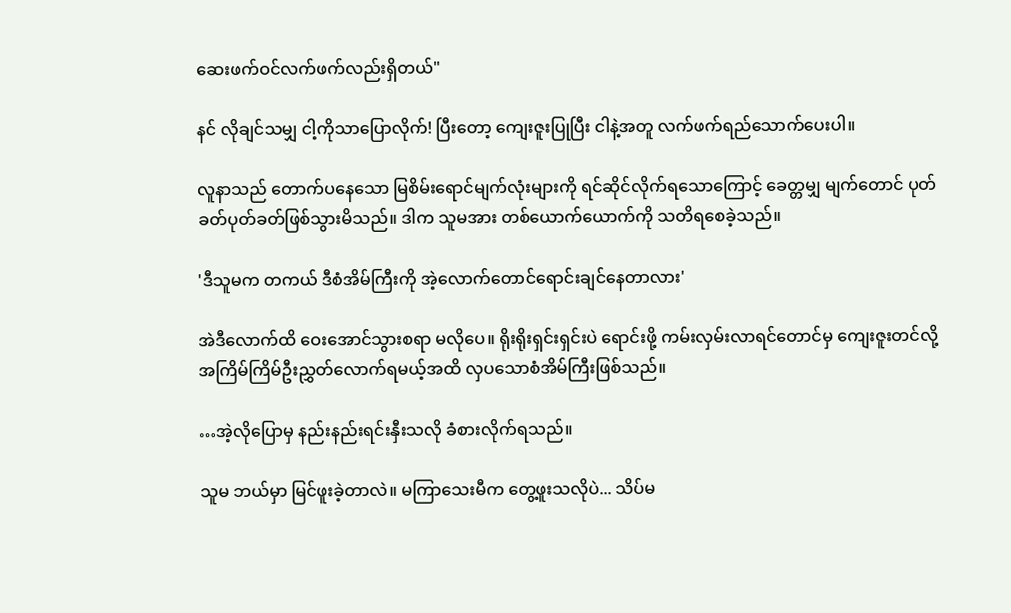ဆေးဖက်ဝင်လက်ဖက်လည်းရှိတယ်"

နင် လိုချင်သမျှ ငါ့ကိုသာပြောလိုက်! ပြီးတော့ ကျေးဇူးပြုပြီး ငါနဲ့အတူ လက်ဖက်ရည်သောက်ပေးပါ။

လူနာသည် တောက်ပနေသော မြစိမ်းရောင်မျက်လုံးများကို ရင်ဆိုင်လိုက်ရသောကြောင့် ခေတ္တမျှ မျက်တောင် ပုတ်ခတ်ပုတ်ခတ်ဖြစ်သွားမိသည်။ ဒါက သူမအား တစ်ယောက်ယောက်ကို သတိရစေခဲ့သည်။

'ဒီသူမက တကယ် ဒီစံအိမ်ကြီးကို အဲ့လောက်တောင်ရောင်းချင်နေတာလား'

အဲဒီလောက်ထိ ဝေးအောင်သွားစရာ မလိုပေ။ ရိုးရိုးရှင်းရှင်းပဲ ရောင်းဖို့ ကမ်းလှမ်းလာရင်တောင်မှ ကျေးဇူးတင်လို့ အကြိမ်ကြိမ်ဦးညွှတ်လောက်ရမယ့်အထိ လှပသောစံအိမ်ကြီးဖြစ်သည်။

…အဲ့လိုပြောမှ နည်းနည်းရင်းနှီးသလို ခံစားလိုက်ရသည်။

သူမ ဘယ်မှာ မြင်ဖူးခဲ့တာလဲ။ မကြာသေးမီက တွေ့ဖူးသလိုပဲ... သိပ်မ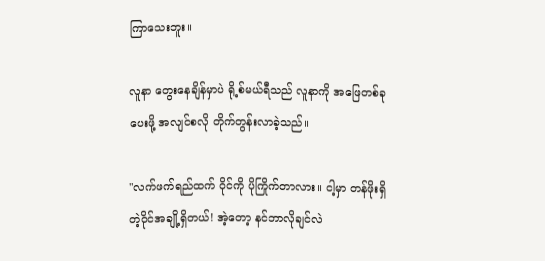ကြာသေးဘူး။

လူနာ တွေးနေချိန်မှာပဲ ရို့စ်မယ်ရီသည် လူနာကို အဖြေတစ်ခုပေးဖို့ အလျင်စလို တိုက်တွန်းလာခဲ့သည်။

"လက်ဖက်ရည်ထက် ဝိုင်ကို ပိုကြိုက်တာလား။ ငါ့မှာ တန်ဖိုးရှိတဲ့ဝိုင်အချို့ရှိတယ်! အဲ့တော့ နင်ဘာလိုချင်လဲ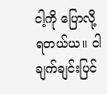ငါ့ကို ပြောလို့ရတယ်ယ။ ငါချက်ချင်းပြင်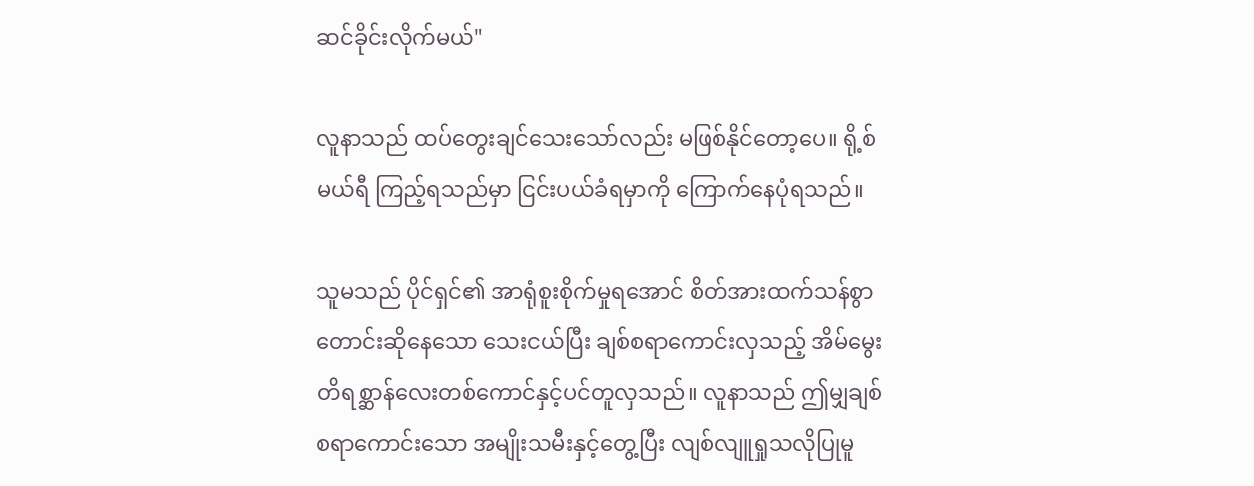ဆင်ခိုင်းလိုက်မယ်"

လူနာသည် ထပ်တွေးချင်သေးသော်လည်း မဖြစ်နိုင်တော့ပေ။ ရို့စ်မယ်ရီ ကြည့်ရသည်မှာ ငြင်းပယ်ခံရမှာကို ကြောက်နေပုံရသည်။

သူမသည် ပိုင်ရှင်၏ အာရုံစူးစိုက်မှုရအောင် စိတ်အားထက်သန်စွာတောင်းဆိုနေသော သေးငယ်ပြီး ချစ်စရာကောင်းလှသည့် အိမ်မွေးတိရစ္ဆာန်လေးတစ်ကောင်နှင့်ပင်တူလှသည်။ လူနာသည် ဤမျှချစ်စရာကောင်းသော အမျိုးသမီးနှင့်တွေ့ပြီး လျစ်လျူရှုသလိုပြုမူ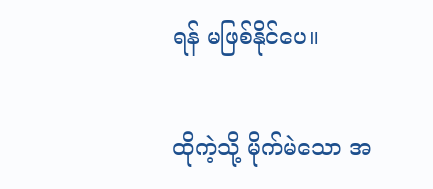ရန် မဖြစ်နိုင်ပေ။

ထိုကဲ့သို့ မိုက်မဲသော အ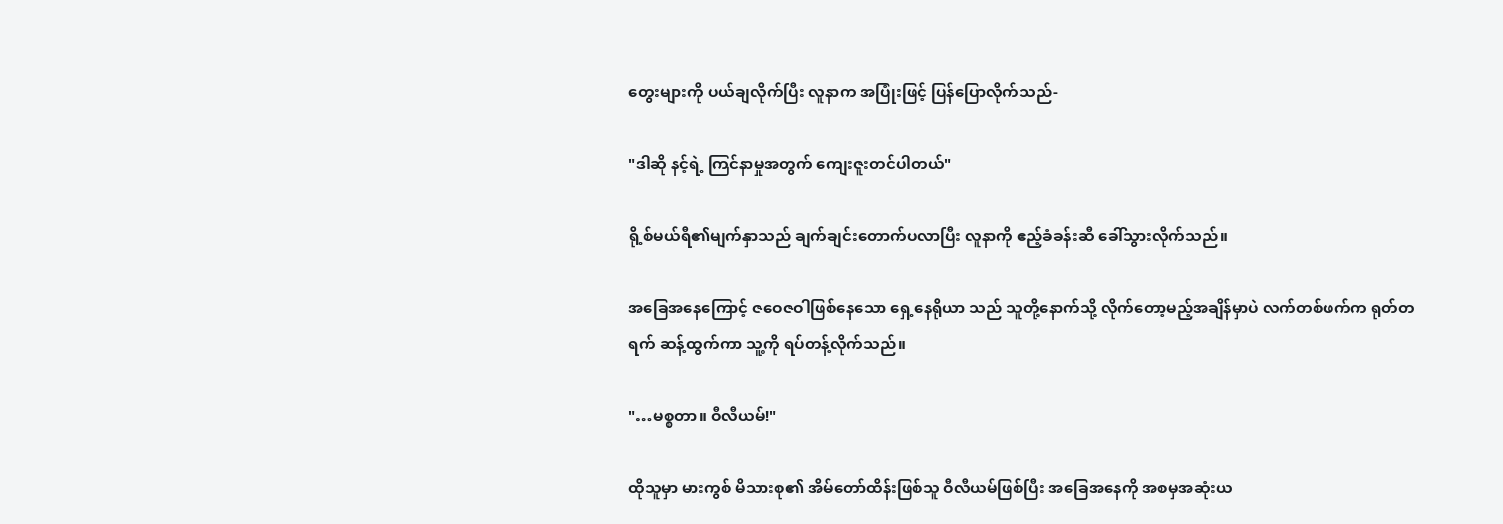တွေးများကို ပယ်ချလိုက်ပြီး လူနာက အပြုံးဖြင့် ပြန်ပြောလိုက်သည်-

"ဒါဆို နင့်ရဲ့ ကြင်နာမှုအတွက် ကျေးဇူးတင်ပါတယ်"

ရို့စ်မယ်ရီ၏မျက်နှာသည် ချက်ချင်းတောက်ပလာပြီး လူနာကို ဧည့်ခံခန်းဆီ ခေါ်သွားလိုက်သည်။

အခြေအနေကြောင့် ဇဝေဇဝါဖြစ်နေသော ရှေ့နေရိုယာ သည် သူတို့နောက်သို့ လိုက်တော့မည့်အချိန်မှာပဲ လက်တစ်ဖက်က ရုတ်တရက် ဆန့်ထွက်ကာ သူ့ကို ရပ်တန့်လိုက်သည်။

"…မစ္စတာ။ ဝီလီယမ်!"

ထိုသူမှာ မားကွစ် မိသားစု၏ အိမ်တော်ထိန်းဖြစ်သူ ဝီလီယမ်ဖြစ်ပြီး အခြေအနေကို အစမှအဆုံးယ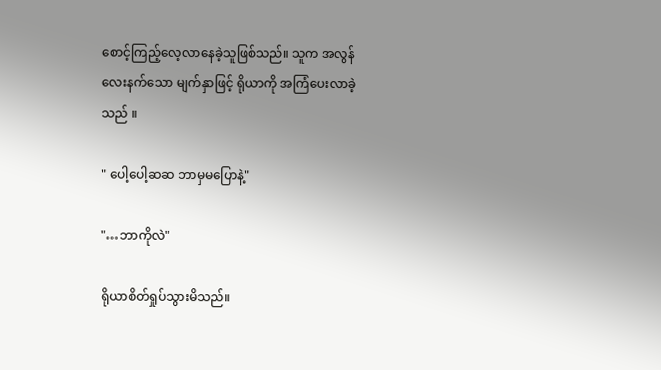စောင့်ကြည့်လေ့လာနေခဲ့သူဖြစ်သည်။ သူက အလွန်လေးနက်သော မျက်နှာဖြင့် ရိုယာကို အကြံပေးလာခဲ့သည် ။

" ပေါ့ပေါ့ဆဆ ဘာမှမပြောနဲ့"

"…ဘာကိုလဲ"

ရိုယာစိတ်ရှုပ်သွားမိသည်။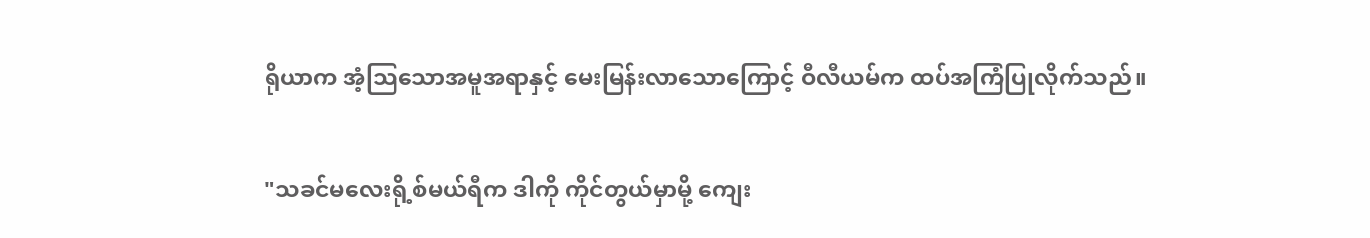ရိုယာက အံ့သြသောအမူအရာနှင့် မေးမြန်းလာသောကြောင့် ဝီလီယမ်က ထပ်အကြံပြုလိုက်သည်။

"သခင်မလေးရို့စ်မယ်ရီက ဒါကို ကိုင်တွယ်မှာမို့ ကျေး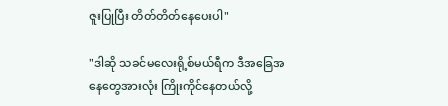ဇူးပြုပြီး တိတ်တိတ်နေပေးပါ"

"ဒါဆို သခင်မလေးရို့စ်မယ်ရီက ဒီအခြေအနေတွေအားလုံး ကြိုးကိုင်နေတယ်လို့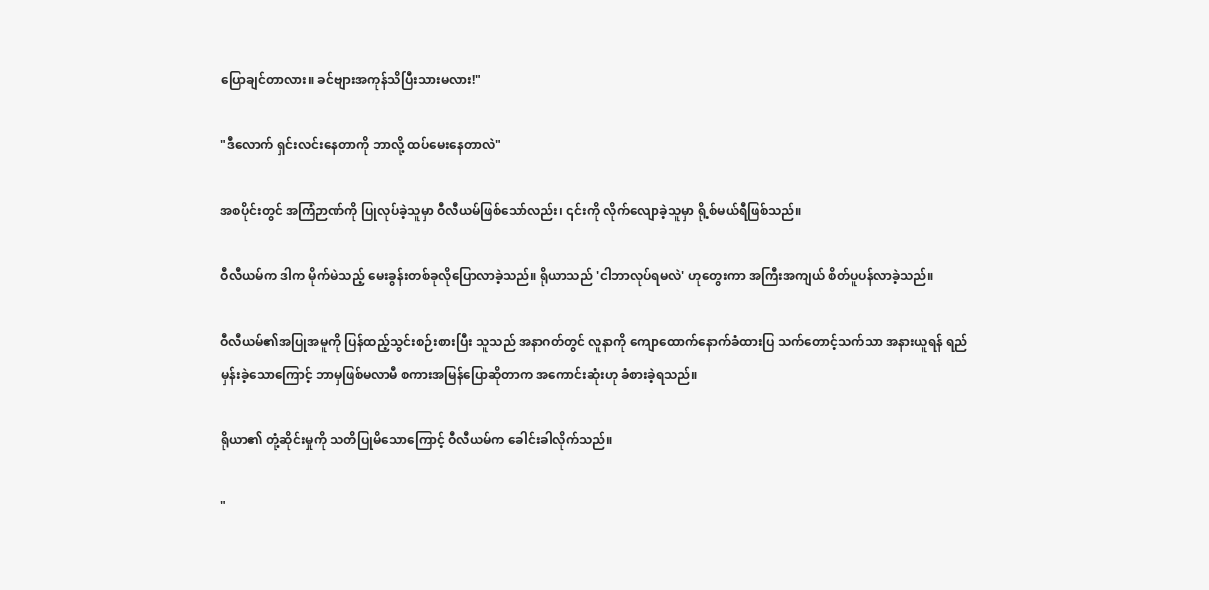ပြောချင်‌တာလား။ ခင်ဗျားအကုန်သိပြီးသားမလား!"

"ဒီလောက် ရှင်းလင်းနေတာကို ဘာလို့ ထပ်မေးနေတာလဲ"

အစပိုင်းတွင် အကြံဉာဏ်ကို ပြုလုပ်ခဲ့သူမှာ ဝီလီယမ်ဖြစ်သော်လည်း၊ ၎င်းကို လိုက်လျောခဲ့သူမှာ ရို့စ်မယ်ရီဖြစ်သည်။

ဝီလီယမ်က ဒါက မိုက်မဲသည့် မေးခွန်းတစ်ခုလိုပြောလာခဲ့သည်။ ရိုယာသည် 'ငါဘာလုပ်ရမလဲ' ဟုတွေးကာ အကြီးအကျယ် စိတ်ပူပန်လာခဲ့သည်။

ဝီလီယမ်၏အပြုအမူကို ပြန်ထည့်သွင်းစဉ်းစားပြီး သူသည် အနာဂတ်တွင် လူနာကို ကျောထောက်နောက်ခံထားပြ သက်တောင့်သက်သာ အနားယူရန် ရည်မှန်းခဲ့သောကြောင့် ဘာမှဖြစ်မလာမီ စကားအမြန်ပြောဆိုတာက အကောင်းဆုံးဟု ခံစားခဲ့ရသည်။

ရိုယာ၏ တုံ့ဆိုင်းမှုကို သတိပြုမိသောကြောင့် ဝီလီယမ်က ခေါင်းခါလိုက်သည်။

"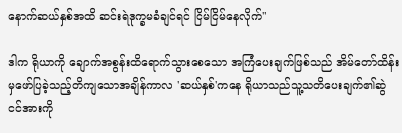နောက်ဆယ်နှစ်အထိ ဆင်းရဲဒုက္ခမခံချင်ရင် ငြိမ်ငြိမ်နေလိုက်"

ဒါက ရိုယာကို ချောက်အစွန်းထိရောက်သွားစေသော အကြံပေးချက်ဖြစ်သည် အိမ်တော်ထိန်းမှဖော်ပြခဲ့သည့်တိကျသောအချိန်ကာလ 'ဆယ်နှစ်'ကနေ ရိုယာသည်သူ့သတိပေးချက်၏ဆွဲငင်အားကို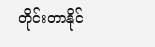တိုင်းတာနိုင်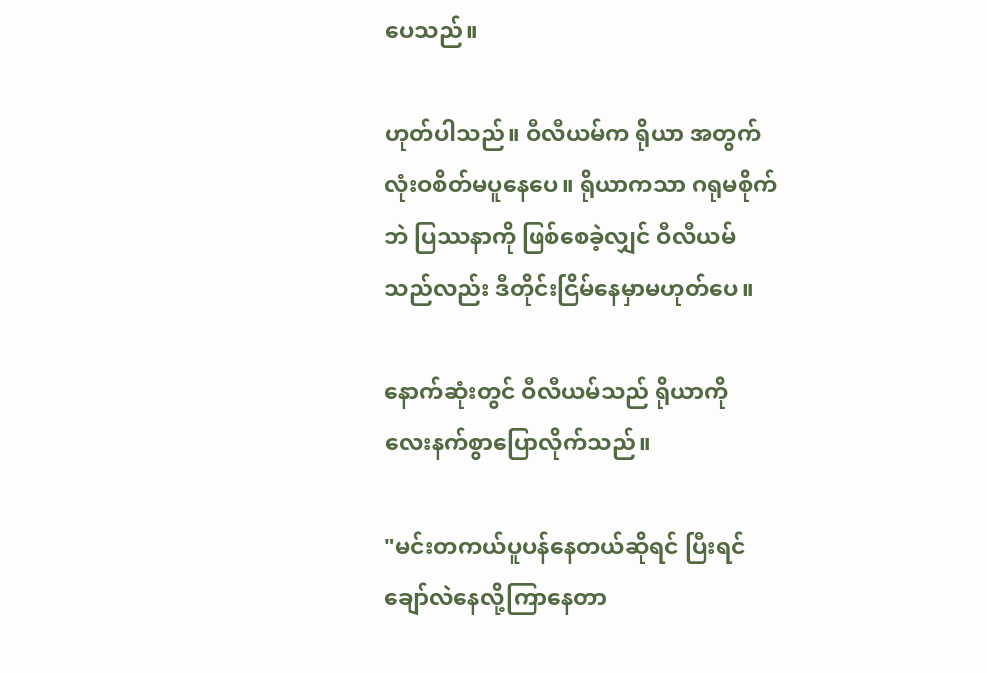ပေသည်။

ဟုတ်ပါသည်။ ဝီလီယမ်က ရိုယာ အတွက် လုံးဝစိတ်မပူနေပေ။ ရိုယာကသာ ဂရုမစိုက်ဘဲ ပြဿနာကို ဖြစ်စေခဲ့လျှင် ဝီလီယမ်သည်လည်း ဒီတိုင်းငြိမ်နေမှာမဟုတ်ပေ။

နောက်ဆုံးတွင် ဝီလီယမ်သည် ရိုယာကို လေးနက်စွာပြောလိုက်သည်။

"မင်းတကယ်ပူပန်နေတယ်ဆိုရင် ပြီးရင် ချော်လဲနေလို့ကြာနေတာ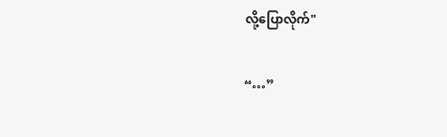လို့ပြောလိုက်"

“…”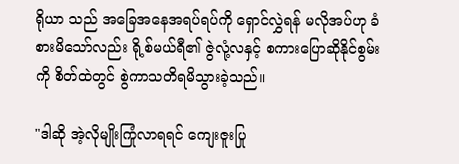ရိုယာ သည် အခြေအနေအရပ်ရပ်ကို ရှောင်လွှဲရန် မလိုအပ်ဟု ခံစားမိသော်လည်း ရို့စ်မယ်ရီ၏ ဇွဲလုံ့လနှင့် စကားပြောဆိုနိုင်စွမ်းကို စိတ်ထဲတွင် စွဲကာသတိရမိသွားခဲ့သည်။

"ဒါဆို အဲ့လိုမျိုးကြုံလာရရင် ကျေးဇူးပြု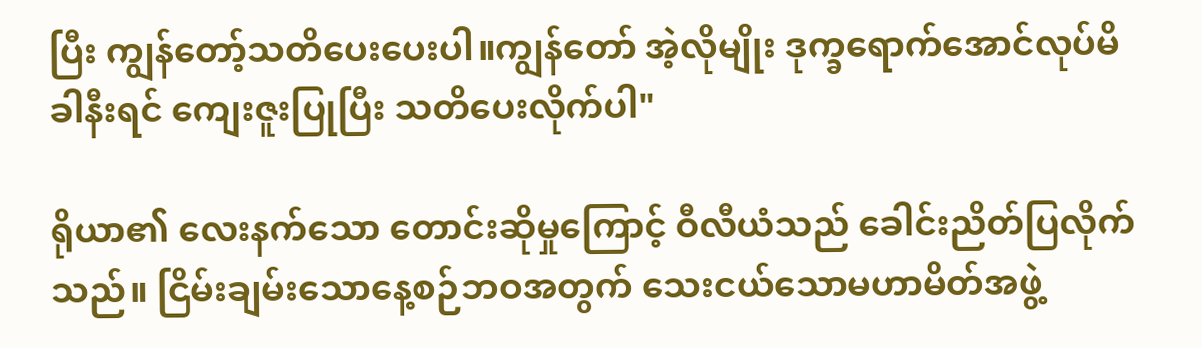ပြီး ကျွန်တော့်သတိပေးပေးပါ။ကျွန်တော် အဲ့လိုမျိုး ဒုက္ခရောက်အောင်လုပ်မိခါနီးရင် ကျေးဇူးပြုပြီး သတိပေးလိုက်ပါ"

ရိုယာ၏ လေးနက်သော တောင်းဆိုမှုကြောင့် ဝီလီယံသည် ခေါင်းညိတ်ပြလိုက်သည်။ ငြိမ်းချမ်းသောနေ့စဉ်ဘဝအတွက် သေးငယ်သောမဟာမိတ်အဖွဲ့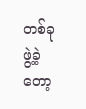တစ်ခုဖွဲ့ခဲ့တော့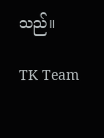သည်။

TK Team